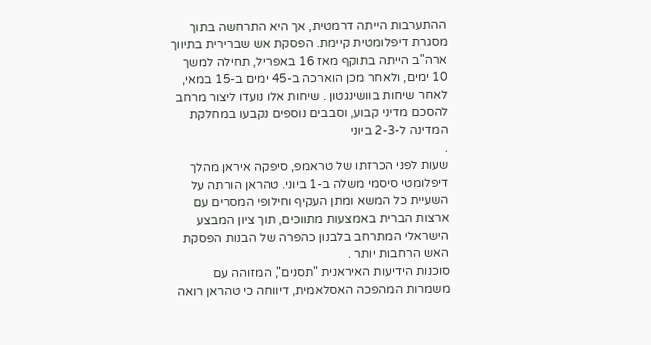ההתערבות הייתה דרמטית, אך היא התרחשה בתוך מסגרת דיפלומטית קיימת. הפסקת אש שברירית בתיווך ארה"ב הייתה בתוקף מאז 16 באפריל, תחילה למשך 10 ימים, ולאחר מכן הוארכה ב-45 ימים ב-15 במאי, לאחר שיחות בוושינגטון . שיחות אלו נועדו ליצור מרחב להסכם מדיני קבוע, וסבבים נוספים נקבעו במחלקת המדינה ל-2-3 ביוני
.
שעות לפני הכרזתו של טראמפ, סיפקה איראן מהלך דיפלומטי סיסמי משלה ב-1 ביוני. טהראן הורתה על השעיית כל המשא ומתן העקיף וחילופי המסרים עם ארצות הברית באמצעות מתווכים, תוך ציון המבצע הישראלי המתרחב בלבנון כהפרה של הבנות הפסקת האש הרחבות יותר .
סוכנות הידיעות האיראנית "תסנים", המזוהה עם משמרות המהפכה האסלאמית, דיווחה כי טהראן רואה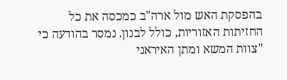בהפסקת האש מול ארה"ב כמכסה את כל החזיתות האזוריות, כולל לבנון. נמסר בהודעה כי "צוות המשא ומתן האיראני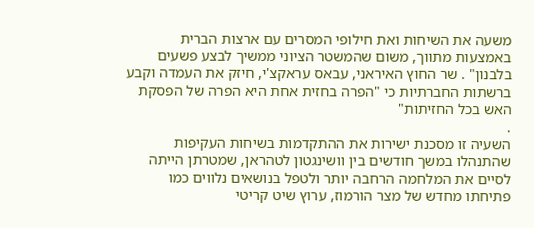משעה את השיחות ואת חילופי המסרים עם ארצות הברית באמצעות מתווך, משום שהמשטר הציוני ממשיך לבצע פשעים בלבנון" . שר החוץ האיראני, עבאס עראקצ'י, חיזק את העמדה וקבע ברשתות החברתיות כי "הפרה בחזית אחת היא הפרה של הפסקת האש בכל החזיתות"
.
השעיה זו מסכנת ישירות את ההתקדמות בשיחות העקיפות שהתנהלו במשך חודשים בין וושינגטון לטהראן, שמטרתן הייתה לסיים את המלחמה הרחבה יותר ולטפל בנושאים נלווים כמו פתיחתו מחדש של מצר הורמוז, ערוץ שיט קריטי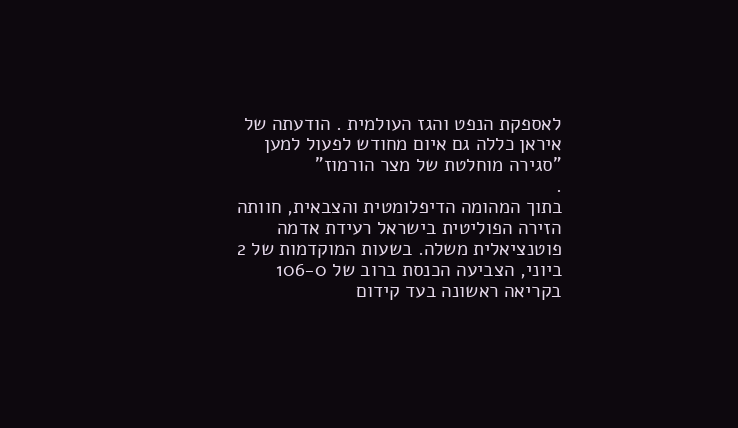לאספקת הנפט והגז העולמית . הודעתה של איראן כללה גם איום מחודש לפעול למען "סגירה מוחלטת של מצר הורמוז"
.
בתוך המהומה הדיפלומטית והצבאית, חוותה הזירה הפוליטית בישראל רעידת אדמה פוטנציאלית משלה. בשעות המוקדמות של 2 ביוני, הצביעה הכנסת ברוב של 106-0 בקריאה ראשונה בעד קידום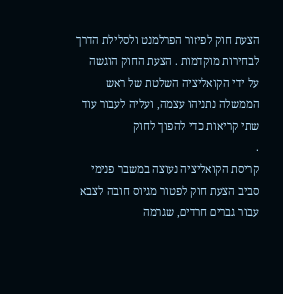הצעת חוק לפיזור הפרלמנט ולסלילת הדרך לבחירות מוקדמות . הצעת החוק הוגשה על ידי הקואליציה השלטת של ראש הממשלה נתניהו עצמה, ועליה לעבור עוד שתי קריאות כדי להפוך לחוק
.
קריסת הקואליציה נעוצה במשבר פנימי סביב הצעת חוק לפטור מגיוס חובה לצבא עבור גברים חרדים, שגרמה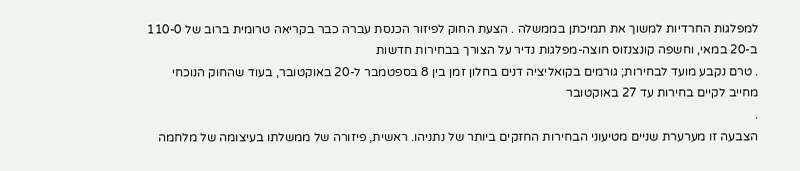למפלגות החרדיות למשוך את תמיכתן בממשלה . הצעת החוק לפיזור הכנסת עברה כבר בקריאה טרומית ברוב של 110-0 ב-20 במאי, וחשפה קונצנזוס חוצה-מפלגות נדיר על הצורך בבחירות חדשות
. טרם נקבע מועד לבחירות; גורמים בקואליציה דנים בחלון זמן בין 8 בספטמבר ל-20 באוקטובר, בעוד שהחוק הנוכחי מחייב לקיים בחירות עד 27 באוקטובר
.
הצבעה זו מערערת שניים מטיעוני הבחירות החזקים ביותר של נתניהו. ראשית, פיזורה של ממשלתו בעיצומה של מלחמה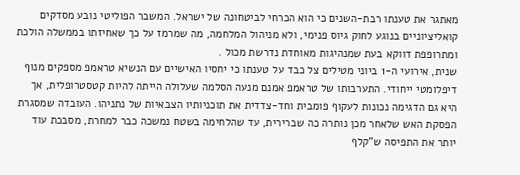מאתגר את טענתו רבת-השנים כי הוא הכרחי לביטחונה של ישראל. המשבר הפוליטי נובע מסדקים קואליציוניים בנוגע לחוק גיוס פנימי, ולא מניהול המלחמה, מה שמרמז על כך שאחיזתו בממשלה הולכת ומתרופפת דווקא בעת שמנהיגות מאוחדת נדרשת מכול .
שנית, אירועי ה-1 ביוני מטילים צל כבד על טענתו כי יחסיו האישיים עם הנשיא טראמפ מספקים מנוף דיפלומטי ייחודי. התערבותו של טראמפ אמנם מנעה הסלמה שעלולה הייתה להיות קטסטרופלית, אך היא גם הדגימה נכונות לעקוף פומבית וחד-צדדית את תוכניותיו הצבאיות של נתניהו. העובדה שמסגרת הפסקת האש שלאחר מכן נותרה כה שברירית, עד שהלחימה בשטח נמשכה כבר למחרת, מסבכת עוד יותר את התפיסה ש"קלף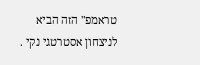טראמפ" הזה הביא לניצחון אסטרטגי נקי .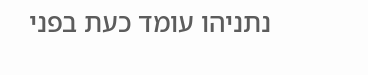נתניהו עומד כעת בפני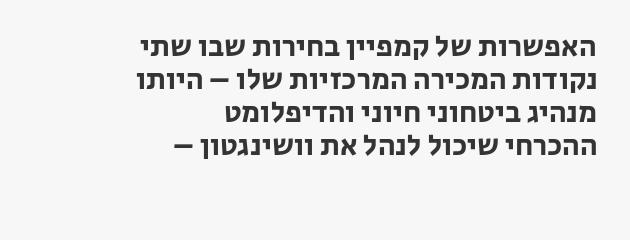האפשרות של קמפיין בחירות שבו שתי נקודות המכירה המרכזיות שלו – היותו מנהיג ביטחוני חיוני והדיפלומט ההכרחי שיכול לנהל את וושינגטון –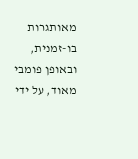מאותגרות בו-זמנית, ובאופן פומבי מאוד, על ידי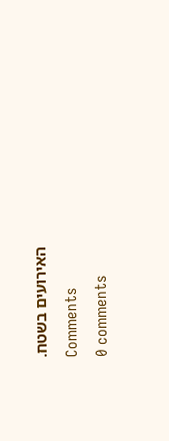האירועים בשטח.
Comments
0 comments